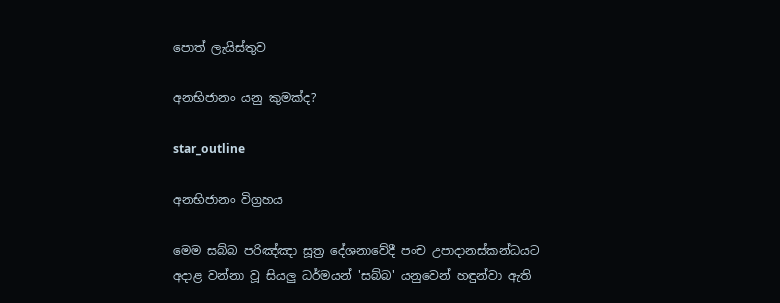පොත් ලැයිස්තුව

අනභිජානං යනු කුමක්ද?

star_outline

අනභිජානං විග්‍රහය

මෙම සබ්බ පරිඤ්ඤා සූත්‍ර දේශනාවේදී පංච උපාදානස්කන්ධයට අදාළ වන්නා වූ සියලු ධර්මයන් 'සබ්බ' යනුවෙන් හඳුන්වා ඇති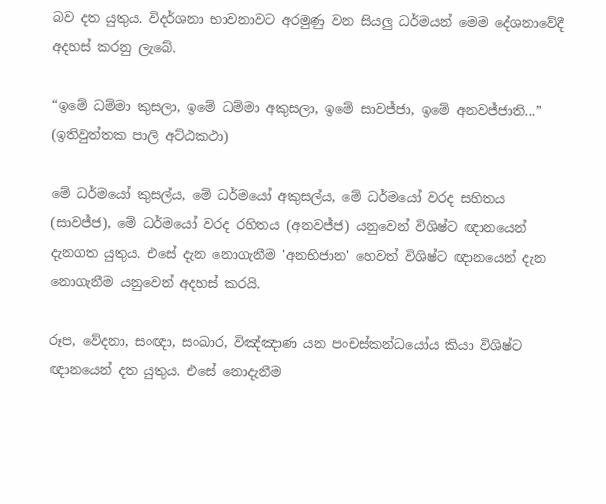බව දත යුතුය. විදර්ශනා භාවනාවට අරමුණු වන සියලු ධර්මයන් මෙම දේශනාවේදී අදහස් කරනු ලැබේ.

“ඉමේ ධම්මා කුසලා, ඉමේ ධම්මා අකුසලා, ඉමේ සාවජ්ජා, ඉමේ අනවජ්ජාති...” (ඉතිවුත්තක පාලි අට්ඨකථා)

මේ ධර්මයෝ කුසල්ය, මේ ධර්මයෝ අකුසල්ය, මේ ධර්මයෝ වරද සහිතය (සාවජ්ජ), මේ ධර්මයෝ වරද රහිතය (අනවජ්ජ) යනුවෙන් විශිෂ්ට ඥානයෙන් දැනගත යුතුය. එසේ දැන නොගැනීම 'අනභිජාන' හෙවත් විශිෂ්ට ඥානයෙන් දැන නොගැනීම යනුවෙන් අදහස් කරයි.

රූප, වේදනා, සංඥා, සංඛාර, විඤ්ඤාණ යන පංචස්කන්ධයෝය කියා විශිෂ්ට ඥානයෙන් දත යුතුය. එසේ නොදැනීම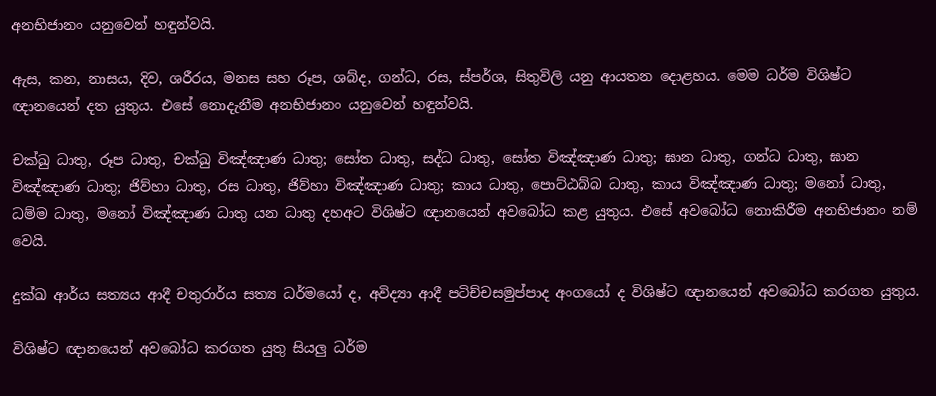අනභිජානං යනුවෙන් හඳුන්වයි.

ඇස, කන, නාසය, දිව, ශරීරය, මනස සහ රූප, ශබ්ද, ගන්ධ, රස, ස්පර්ශ, සිතුවිලි යනු ආයතන දොළහය. මෙම ධර්ම විශිෂ්ට ඥානයෙන් දත යුතුය. එසේ නොදැනීම අනභිජානං යනුවෙන් හඳුන්වයි.

චක්ඛු ධාතු, රූප ධාතු, චක්ඛු විඤ්ඤාණ ධාතු; සෝත ධාතු, සද්ධ ධාතු, සෝත විඤ්ඤාණ ධාතු; ඝාන ධාතු, ගන්ධ ධාතු, ඝාන විඤ්ඤාණ ධාතු; ජිව්හා ධාතු, රස ධාතු, ජිව්හා විඤ්ඤාණ ධාතු; කාය ධාතු, පොට්ඨබ්බ ධාතු, කාය විඤ්ඤාණ ධාතු; මනෝ ධාතු, ධම්ම ධාතු, මනෝ විඤ්ඤාණ ධාතු යන ධාතු දහඅට විශිෂ්ට ඥානයෙන් අවබෝධ කළ යුතුය. එසේ අවබෝධ නොකිරීම අනභිජානං නම් වෙයි.

දුක්ඛ ආර්ය සත්‍යය ආදී චතුරාර්ය සත්‍ය ධර්මයෝ ද, අවිද්‍යා ආදී පටිච්චසමුප්පාද අංගයෝ ද විශිෂ්ට ඥානයෙන් අවබෝධ කරගත යුතුය.

විශිෂ්ට ඥානයෙන් අවබෝධ කරගත යුතු සියලු ධර්ම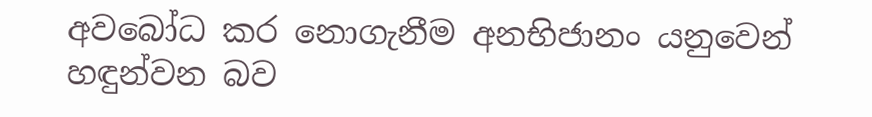අවබෝධ කර නොගැනීම අනභිජානං යනුවෙන් හඳුන්වන බව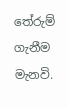තේරුම් ගැනීම මැනවි.